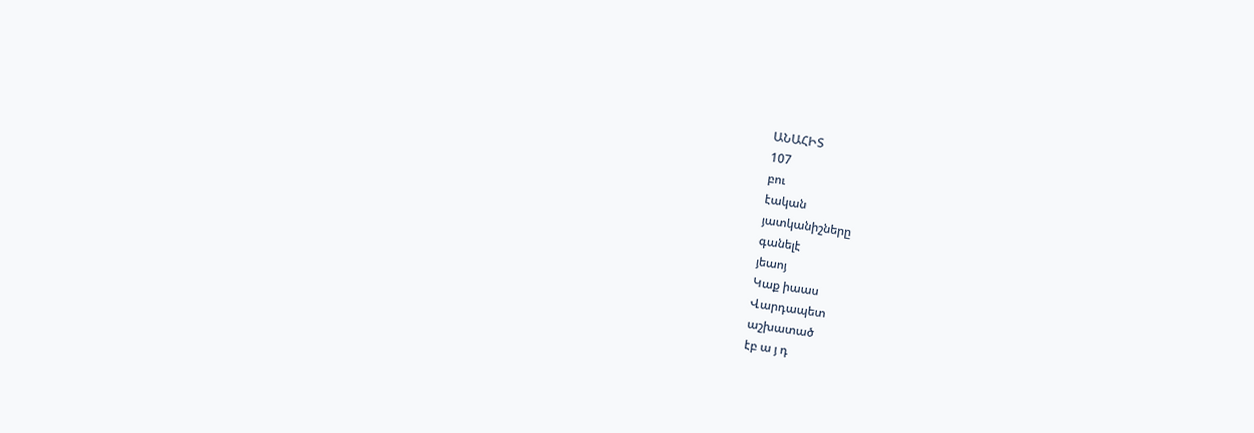ԱՆԱՀԻՏ
107
բու
էական
յատկանիշները
գանելէ
յեաոյ
Կաք իաաս
Վարդապետ
աշխատած
էբ ա յ դ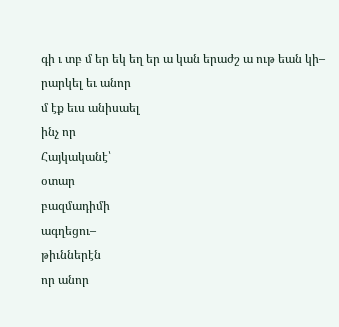գի ւ տբ մ եր եկ եղ եր ա կան երաժշ ա ութ եան կի–
րարկել եւ անոր
մ էք եւս անիսաել
ինչ որ
Հայկականէ՝
օտար
բազմադիմի
ագղեցու–
թիւններէն
որ անոր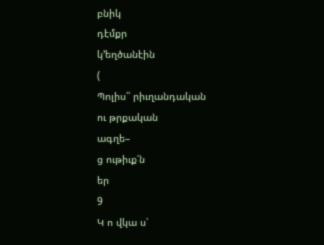բնիկ
դէմքր
կ՚եղծանէին
(
Պոլիս՝՝ րիւղանդական
ու թրքական
ագղե–
ց ութիւք՛ն
եր
9
Կ ո վկա ս՝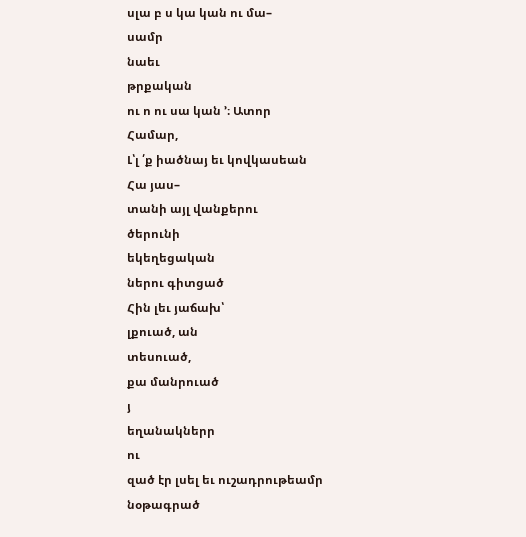սլա բ ս կա կան ու մա–
սամր
նաեւ
թրքական
ու ո ու սա կան ՚։ Ատոր
Համար,
Լ՝լ ՛ք իածնայ եւ կովկասեան
Հա յաս–
տանի այլ վանքերու
ծերունի
եկեղեցական
ներու գիտցած
Հին լեւ յաճախ՝
լքուած, ան
տեսուած,
քա մանրուած
յ
եղանակներր
ու
զած էր լսել եւ ուշադրութեամր
նօթագրած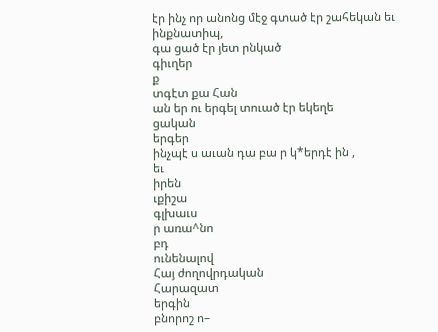էր ինչ որ անոնց մէջ գտած էր շահեկան եւ
ինքնատիպ,
գա ցած էր յետ րնկած
գիւղեր
ք
տգէտ քա Հան
ան եր ու երգել տուած էր եկեղե
ցական
երգեր
ինչպէ ս աւան դա բա ր կ*երդէ ին ,
եւ
իրեն
ւքիշա
գլխաւս
ր առա^նո
բդ
ունենալով
Հայ ժողովրդական
Հարազատ
երգին
բնորոշ ո–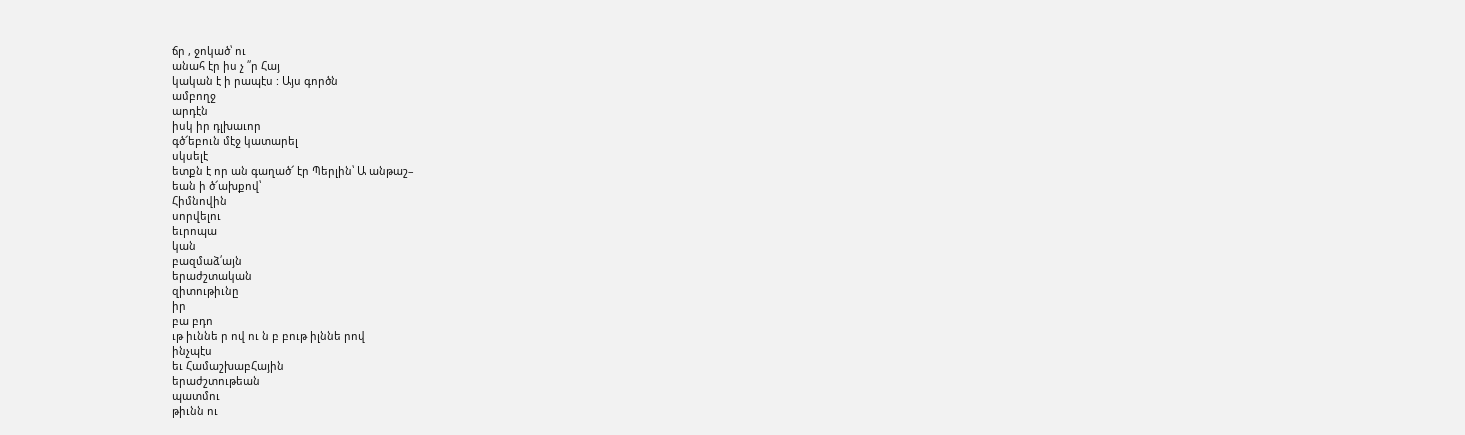ճր , ջոկած՝ ու
անահ էր իս չ ՛՛ր Հայ
կական է ի րապէս : Այս գործն
ամբողջ
արդէն
իսկ իր դլխաւոր
գծ՜եբուն մէջ կատարել
սկսելէ
ետքն է որ ան գաղած՜ էր Պերլին՝ Ա անթաշ–
եան ի ծ՜ախքով՝
Հիմնովին
սորվելու
եւրոպա
կան
բազմաձ՛այն
երաժշտական
զիտութիւնը
իր
բա բդո
ւթ իւննե ր ով ու ն բ բութ իլննե րով
ինչպէս
եւ ՀամաշխաբՀային
երաժշտութեան
պատմու
թիւնն ու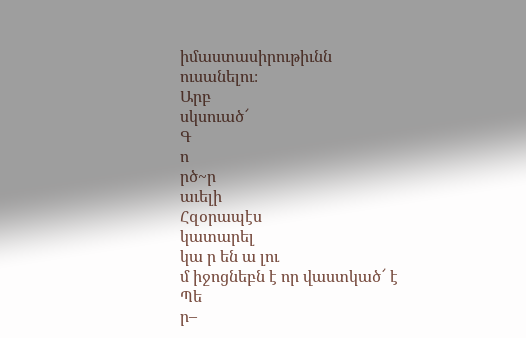իմաստասիրութիւնն
ուսանելու։
Արբ
սկսուած՜
Գ
ո
րծ~ր
աւելի
Հզօրապէս
կատարել
կա ր են ա լու
մ իջոցնեբն է որ վաստկած՜ է Պե
ր–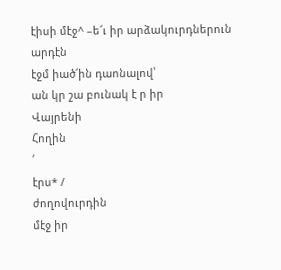էիսի մէջ^ –ե՜ւ իր արձակուրդներուն
արդէն
էջմ իած՜ին դաոնալով՝
ան կր շա բունակ է ր իր
Վայրենի
Հողին
՛
էրս* /
ժողովուրդին
մէջ իր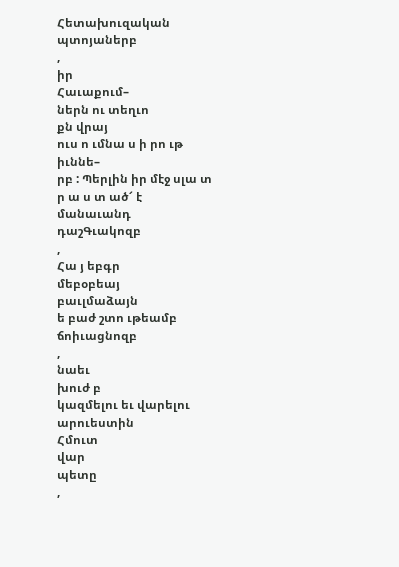Հետախուզական
պտոյաներբ
,
իր
Հաւաքում–
ներն ու տեղւո
քն վրայ
ուս ո ւմնա ս ի րո ւթ
իւննե–
րբ : Պերլին իր մէջ սլա տ ր ա ս տ ած՜ է
մանաւանդ
դաշԳւակոզբ
,
Հա յ եբգր
մեբօբեայ
բաւլմաձայն
ե բաժ շտո ւթեամբ
ճոիւացնոզբ
,
նաեւ
խուժ բ
կազմելու եւ վարելու
արուեստին
Հմուտ
վար
պետը
,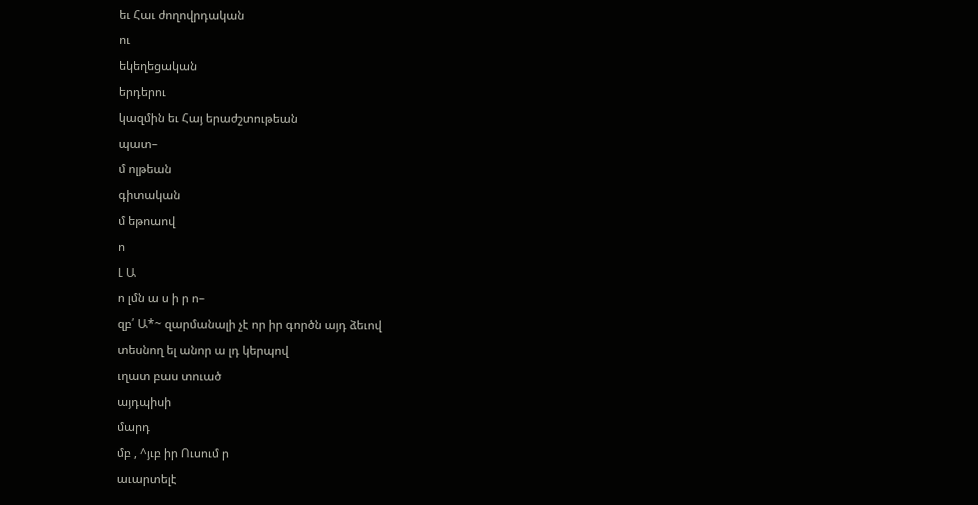եւ Հաւ ժողովրդական
ու
եկեղեցական
երդերու
կազմին եւ Հայ երաժշտութեան
պատ–
մ ոլթեան
գիտական
մ եթոաով
ո
Լ Ա
ո լմն ա ս ի ր ո–
զբ՛ Ա*~ զարմանալի չէ որ իր գործն այդ ձեւով
տեսնող ել անոր ա լդ կերպով
ւղատ բաս տուած
այդպիսի
մարդ
մբ , ^յւբ իր Ուսում ր
աւարտելէ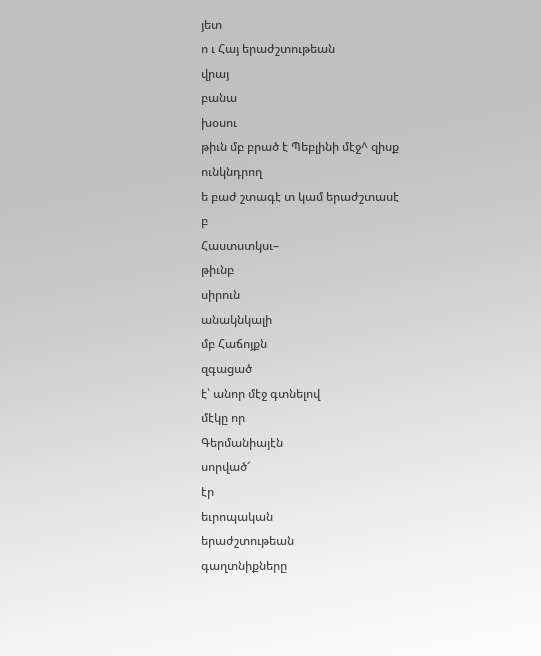յետ
ո ւ Հայ երաժշտութեան
վրայ
բանա
խօսու
թիւն մբ բրած է Պեբլինի մէջ^ զիսք
ունկնդրող
ե բաժ շտագէ տ կամ երաժշտասէ
բ
Հաստստկսւ–
թիւնբ
սիրուն
անակնկալի
մբ Հաճոյքն
զգացած
է՝ անոր մէջ գտնելով
մէկը որ
Գերմանիայէն
սորված՜
էր
եւրոպական
երաժշտութեան
գաղտնիքները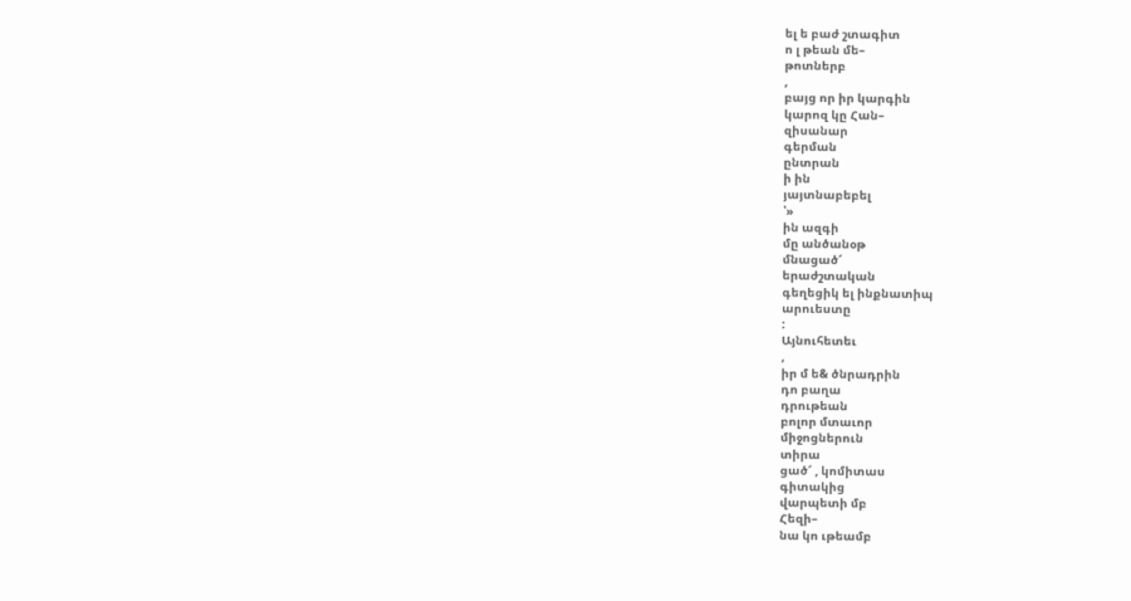ել ե բաժ շտագիտ
ո լ թեան մե–
թոտներբ
,
բայց որ իր կարգին
կարոզ կը Հան–
զիսանար
գերման
ընտրան
ի ին
յայտնաբեբել
՝»
ին ազգի
մը անծանօթ
մնացած՜
երաժշտական
գեղեցիկ ել ինքնատիպ
արուեստը
:
Այնուհետեւ
,
իր մ ե& ծնրադրին
դո բաղա
դրութեան
բոլոր մտաւոր
միջոցներուն
տիրա
ցած՜ , կոմիտաս
գիտակից
վարպետի մբ
Հեզի–
նա կո ւթեամբ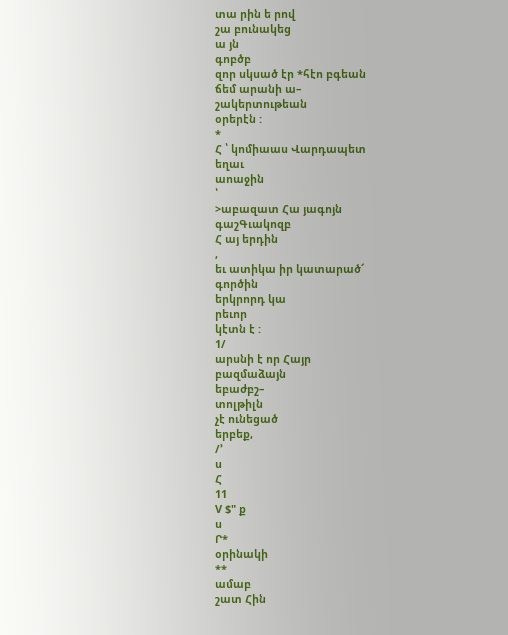տա րին ե րով
շա բունակեց
ա յն
գոբծբ
զոր սկսած էր *հէո բգեան
ճեմ արանի ա–
շակերտութեան
օրերէն :
*
Հ ՝ կոմիաաս Վարդապետ
եղաւ
աոաջին
՝
>աբազատ Հա յագոյն
գաշԳւակոզբ
Հ այ երդին
,
եւ ատիկա իր կատարած՜
գործին
երկրորդ կա
րեւոր
կէտն է :
1/
արսնի է որ Հայր
բազմաձայն
եբաժբշ–
տոլթիլն
չէ ունեցած
երբեք,
/՚
ս
Հ
11
V $" ք
ս
Ր*
օրինակի
**
ամաբ
շատ Հին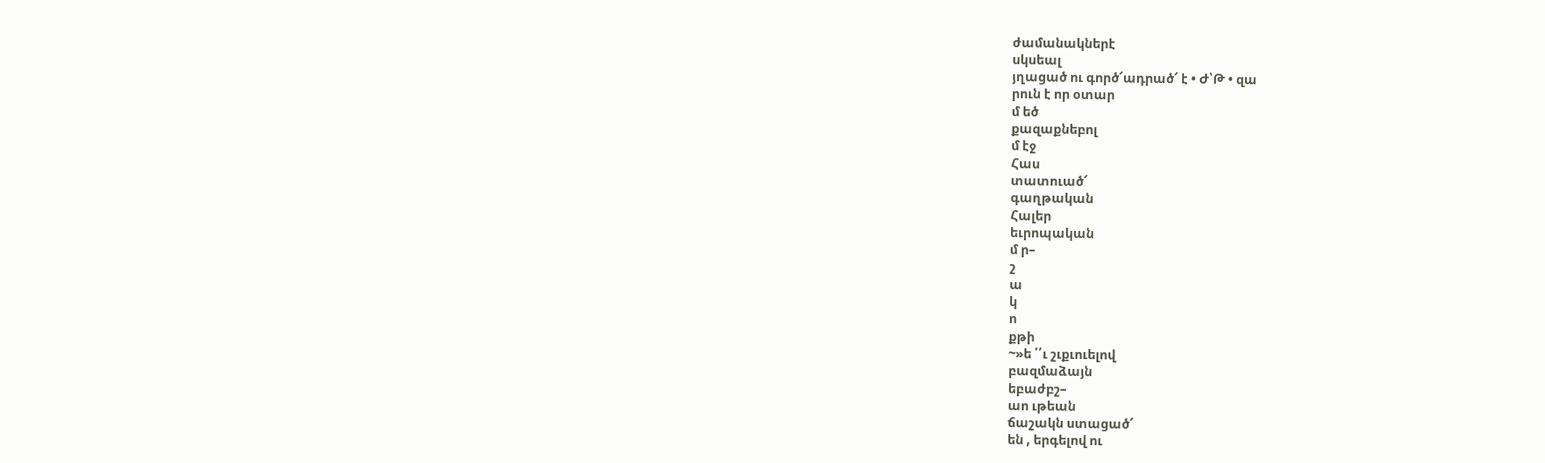ժամանակներէ
սկսեալ
յղացած ու գործ՜ադրած՜ է • Ժ՝Թ • զա
րուն է որ օտար
մ եծ
քազաքնեբոլ
մ էջ
Հաս
տատուած՜
գաղթական
Հալեր
եւրոպական
մ ր–
շ
ա
կ
ո
քթի
~»ե ՛՛ւ շւքւուելով
բազմաձայն
եբաժբշ–
աո ւթեան
ճաշակն ստացած՜
են , երգելով ու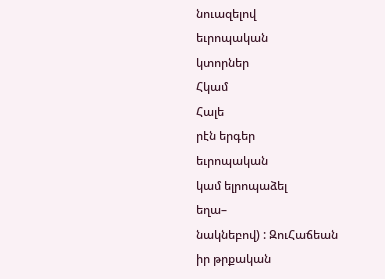նուազելով
եւրոպական
կտորներ
Հկամ
Հալե
րէն երգեր
եւրոպական
կամ ելրոպաձել
եղա–
նակնեբով) : ԶուՀաճեան
իր թրքական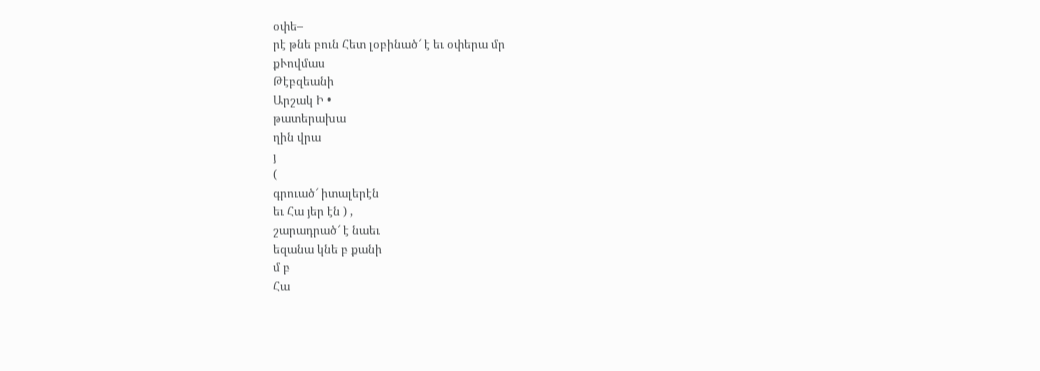օփե–
րէ թնե բուն Հետ լօբինած՜ է եւ օփերա մր
քՒովմաս
Թէբզեանի
Արշակ Ի •
թատերախա
ղին վրա
յ
(
գրուած՜ իտալերէն
եւ Հա յեր էն ) ,
շարադրած՜ է նաեւ
եզանա կնե բ քանի
մ բ
Հա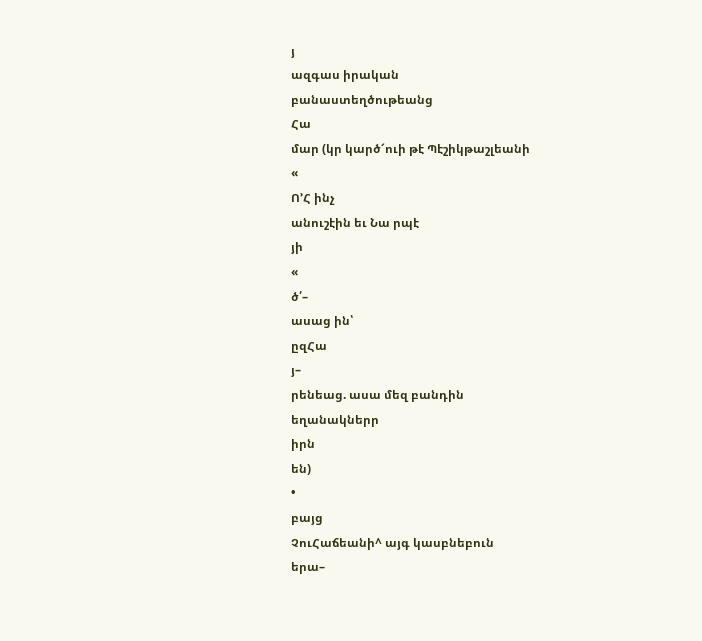յ
ազգաս իրական
բանաստեղծութեանց
Հա
մար (կր կարծ՜ուի թէ Պէշիկթաշլեանի
«
Ո՚Հ ինչ
անուշէին եւ Նա րպէ
յի
«
ծ՛–
ասաց ին՝
ըզՀա
յ–
րենեաց. ասա մեզ բանդին
եղանակներր
իրն
են)
•
բայց
ՉուՀաճեանի^ այգ կասբնեբուն
երա–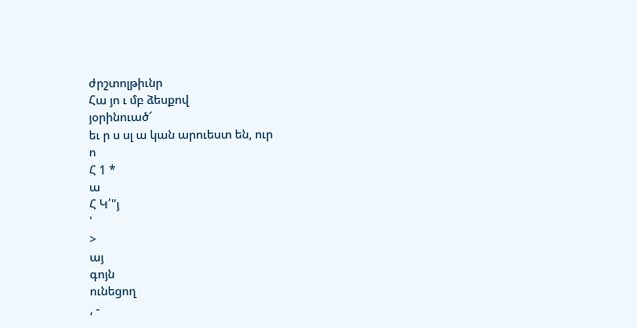ժրշտոլթիւնր
Հա յո ւ մբ ձեսքով
յօրինուած՜
եւ ր ս սլ ա կան արուեստ են, ուր
ո
Հ 1 *
ա
Հ Կ՛"յ
՝
>
այ
գոյն
ունեցող
, -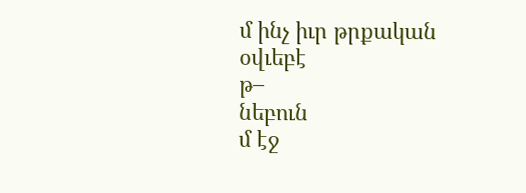մ ինչ իւր թրքական
օվւեբէ
թ–
նեբուն
մ էջ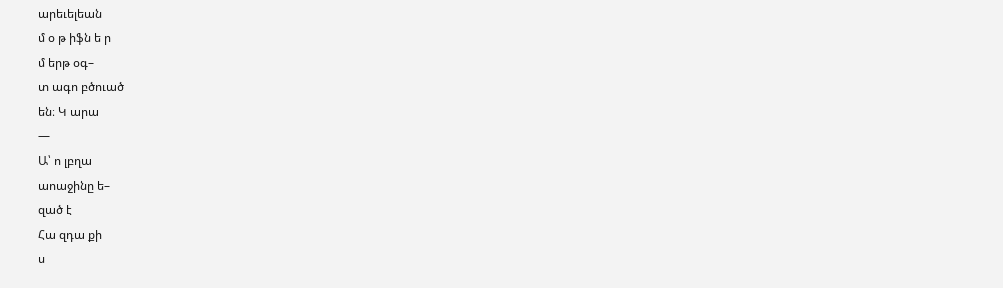արեւելեան
մ օ թ իֆն ե ր
մ երթ օգ–
տ ագո բծուած
են։ Կ արա
—
Ա՝ ո լբղա
աոաջինը ե–
զած է
Հա զդա քի
ս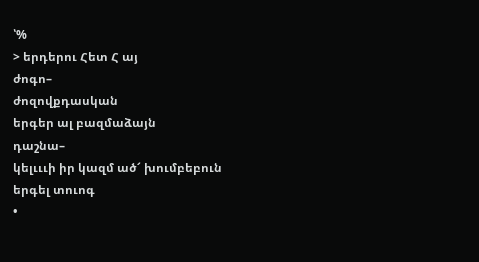՝%
> երդերու Հետ Հ այ
ժոգո–
ժոզովքդասկան
երգեր ալ բազմաձայն
դաշնա–
կելւււի իր կազմ ած՜ խումբեբուն
երգել տուոգ
•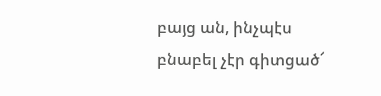բայց ան, ինչպէս
բնաբել չէր գիտցած՜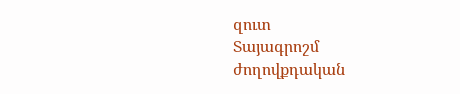զուտ
Տայագրոշմ
ժողովքդական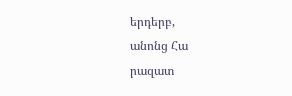երդերբ,
անոնց Հա
րազատ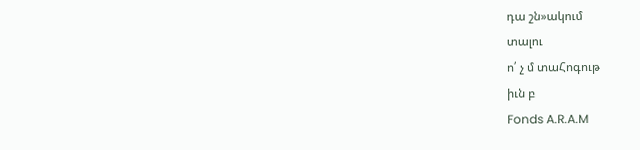դա շն»ակում
տալու
ո՛ չ մ տաՀոգութ
իւն բ
Fonds A.R.A.M